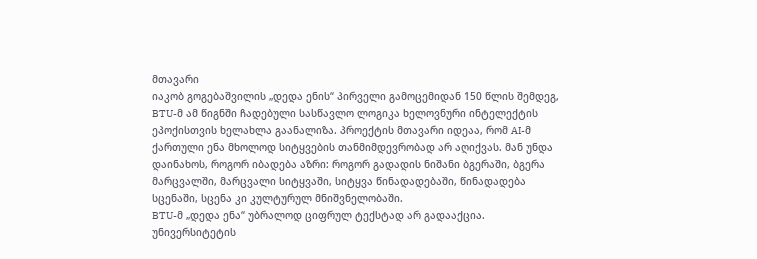მთავარი
იაკობ გოგებაშვილის „დედა ენის“ პირველი გამოცემიდან 150 წლის შემდეგ, BTU-მ ამ წიგნში ჩადებული სასწავლო ლოგიკა ხელოვნური ინტელექტის ეპოქისთვის ხელახლა გაანალიზა. პროექტის მთავარი იდეაა, რომ AI-მ ქართული ენა მხოლოდ სიტყვების თანმიმდევრობად არ აღიქვას. მან უნდა დაინახოს, როგორ იბადება აზრი: როგორ გადადის ნიშანი ბგერაში, ბგერა მარცვალში, მარცვალი სიტყვაში, სიტყვა წინადადებაში, წინადადება სცენაში, სცენა კი კულტურულ მნიშვნელობაში.
BTU-მ „დედა ენა“ უბრალოდ ციფრულ ტექსტად არ გადააქცია. უნივერსიტეტის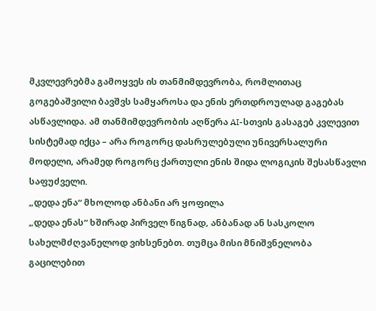მკვლევრებმა გამოყვეს ის თანმიმდევრობა, რომლითაც გოგებაშვილი ბავშვს სამყაროსა და ენის ერთდროულად გაგებას ასწავლიდა. ამ თანმიმდევრობის აღწერა AI-სთვის გასაგებ კვლევით სისტემად იქცა – არა როგორც დასრულებული უნივერსალური მოდელი, არამედ როგორც ქართული ენის შიდა ლოგიკის შესასწავლი საფუძველი.
„დედა ენა“ მხოლოდ ანბანი არ ყოფილა
„დედა ენას“ ხშირად პირველ წიგნად, ანბანად ან სასკოლო სახელმძღვანელოდ ვიხსენებთ. თუმცა მისი მნიშვნელობა გაცილებით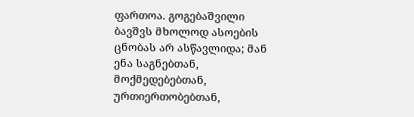ფართოა. გოგებაშვილი ბავშვს მხოლოდ ასოების ცნობას არ ასწავლიდა; მან ენა საგნებთან, მოქმედებებთან, ურთიერთობებთან,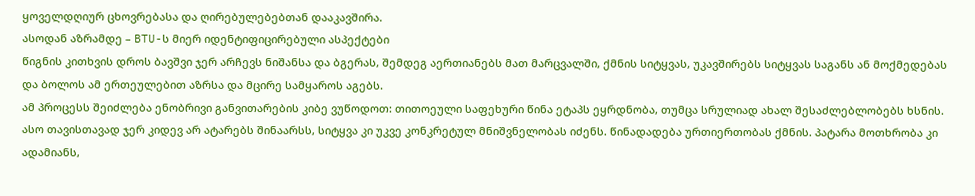ყოველდღიურ ცხოვრებასა და ღირებულებებთან დააკავშირა.
ასოდან აზრამდე – BTU-ს მიერ იდენტიფიცირებული ასპექტები
წიგნის კითხვის დროს ბავშვი ჯერ არჩევს ნიშანსა და ბგერას, შემდეგ აერთიანებს მათ მარცვალში, ქმნის სიტყვას, უკავშირებს სიტყვას საგანს ან მოქმედებას და ბოლოს ამ ერთეულებით აზრსა და მცირე სამყაროს აგებს.
ამ პროცესს შეიძლება ენობრივი განვითარების კიბე ვუწოდოთ: თითოეული საფეხური წინა ეტაპს ეყრდნობა, თუმცა სრულიად ახალ შესაძლებლობებს ხსნის. ასო თავისთავად ჯერ კიდევ არ ატარებს შინაარსს, სიტყვა კი უკვე კონკრეტულ მნიშვნელობას იძენს. წინადადება ურთიერთობას ქმნის. პატარა მოთხრობა კი ადამიანს,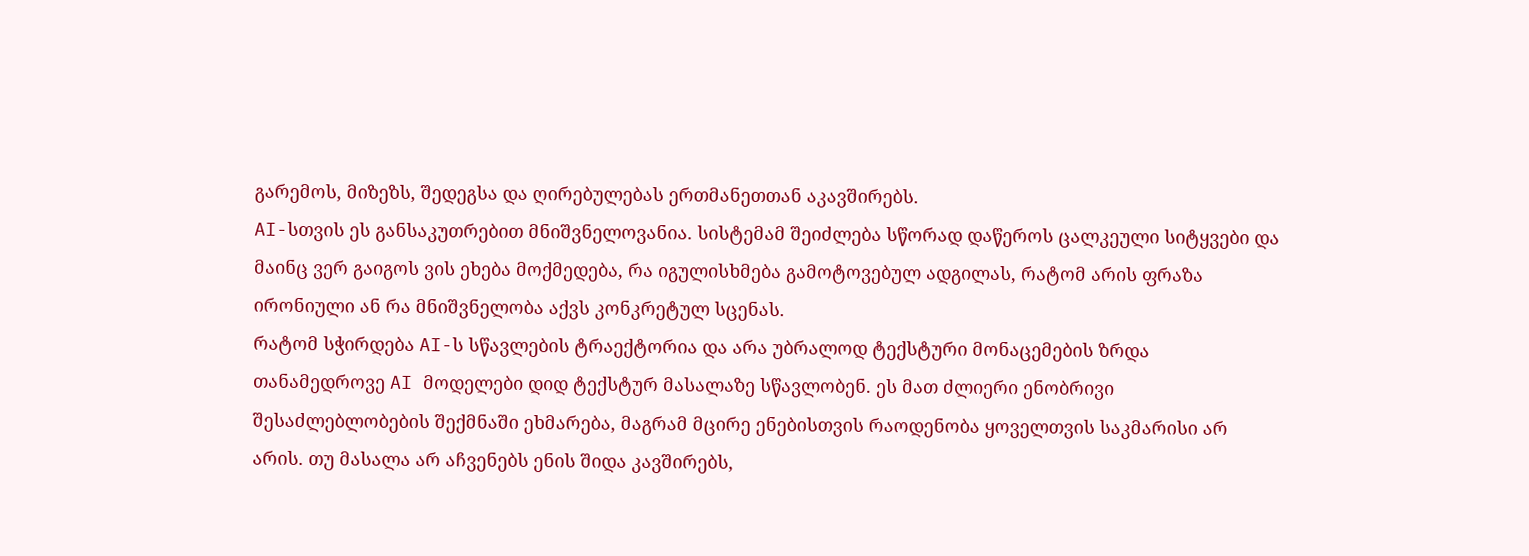გარემოს, მიზეზს, შედეგსა და ღირებულებას ერთმანეთთან აკავშირებს.
AI-სთვის ეს განსაკუთრებით მნიშვნელოვანია. სისტემამ შეიძლება სწორად დაწეროს ცალკეული სიტყვები და მაინც ვერ გაიგოს ვის ეხება მოქმედება, რა იგულისხმება გამოტოვებულ ადგილას, რატომ არის ფრაზა ირონიული ან რა მნიშვნელობა აქვს კონკრეტულ სცენას.
რატომ სჭირდება AI-ს სწავლების ტრაექტორია და არა უბრალოდ ტექსტური მონაცემების ზრდა
თანამედროვე AI მოდელები დიდ ტექსტურ მასალაზე სწავლობენ. ეს მათ ძლიერი ენობრივი შესაძლებლობების შექმნაში ეხმარება, მაგრამ მცირე ენებისთვის რაოდენობა ყოველთვის საკმარისი არ არის. თუ მასალა არ აჩვენებს ენის შიდა კავშირებს,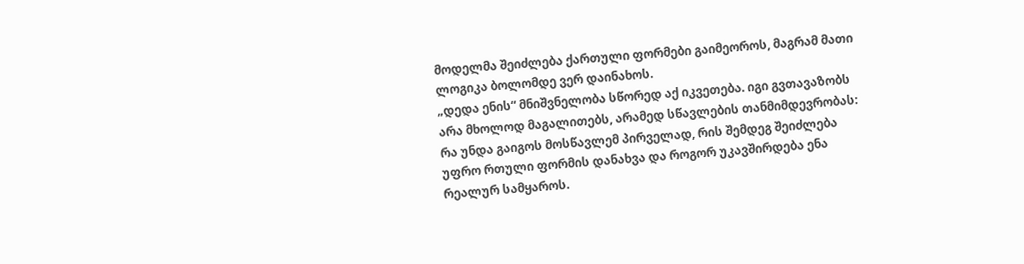მოდელმა შეიძლება ქართული ფორმები გაიმეოროს, მაგრამ მათი ლოგიკა ბოლომდე ვერ დაინახოს.
„დედა ენის“ მნიშვნელობა სწორედ აქ იკვეთება. იგი გვთავაზობს არა მხოლოდ მაგალითებს, არამედ სწავლების თანმიმდევრობას: რა უნდა გაიგოს მოსწავლემ პირველად, რის შემდეგ შეიძლება უფრო რთული ფორმის დანახვა და როგორ უკავშირდება ენა რეალურ სამყაროს.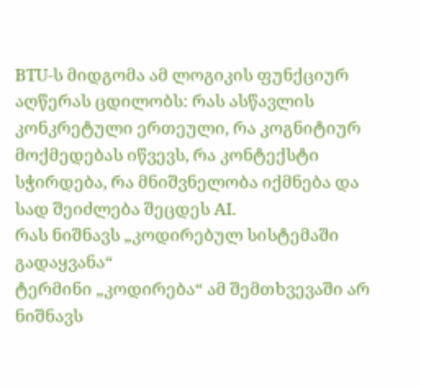BTU-ს მიდგომა ამ ლოგიკის ფუნქციურ აღწერას ცდილობს: რას ასწავლის კონკრეტული ერთეული, რა კოგნიტიურ მოქმედებას იწვევს, რა კონტექსტი სჭირდება, რა მნიშვნელობა იქმნება და სად შეიძლება შეცდეს AI.
რას ნიშნავს „კოდირებულ სისტემაში გადაყვანა“
ტერმინი „კოდირება“ ამ შემთხვევაში არ ნიშნავს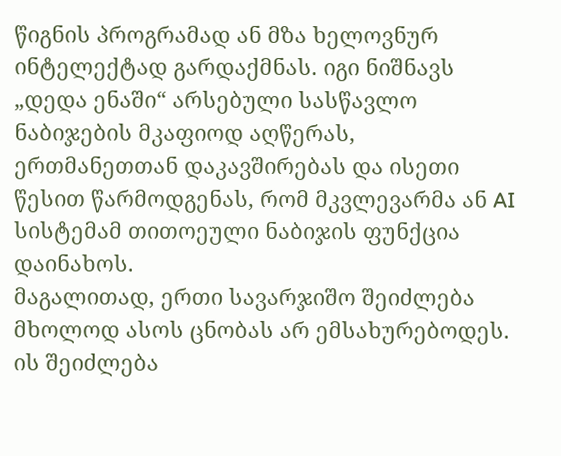წიგნის პროგრამად ან მზა ხელოვნურ ინტელექტად გარდაქმნას. იგი ნიშნავს „დედა ენაში“ არსებული სასწავლო ნაბიჯების მკაფიოდ აღწერას, ერთმანეთთან დაკავშირებას და ისეთი წესით წარმოდგენას, რომ მკვლევარმა ან AI სისტემამ თითოეული ნაბიჯის ფუნქცია დაინახოს.
მაგალითად, ერთი სავარჯიშო შეიძლება მხოლოდ ასოს ცნობას არ ემსახურებოდეს. ის შეიძლება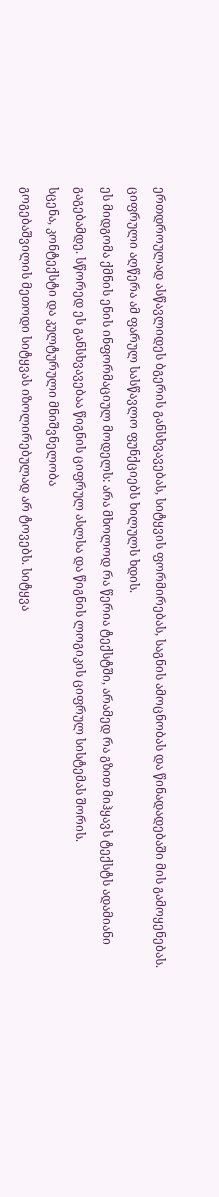ერთდროულად ასწავლიდეს ბგერის განსხვავებას, სიტყვის ფორმირებას, საგნის ამოცნობას და წინადადებაში მის გამოყენებას. ციფრული აღწერა ამ ფარულ სასწავლო ფუნქციებს ხილულს ხდის.
ეს მიდგომა ქმნის ენის ინფორმაციულ მოდელს: არა მხოლოდ რა წერია ტექსტში, არამედ რა გზით მიჰყავს ტექსტს ადამიანი გაგებამდე. სწორედ ეს განსხვავებაა წიგნის ციფრულ ასლსა და წიგნის ლოგიკის ციფრულ სისტემას შორის.
სცენა, კონტექსტი და კულტურული მნიშვნელობა
გოგებაშვილის მეთოდი სიტყვას იზოლირებულად არ ტოვებს. სიტყვა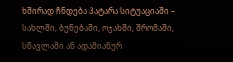ხშირად ჩნდება პატარა სიტუაციაში – სახლში, ბუნებაში, ოჯახში, შრომაში, სწავლაში ან ადამიანურ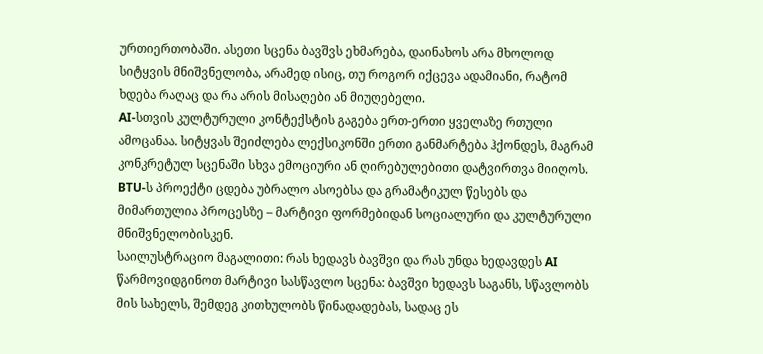ურთიერთობაში. ასეთი სცენა ბავშვს ეხმარება, დაინახოს არა მხოლოდ სიტყვის მნიშვნელობა, არამედ ისიც, თუ როგორ იქცევა ადამიანი, რატომ ხდება რაღაც და რა არის მისაღები ან მიუღებელი.
AI-სთვის კულტურული კონტექსტის გაგება ერთ-ერთი ყველაზე რთული ამოცანაა. სიტყვას შეიძლება ლექსიკონში ერთი განმარტება ჰქონდეს, მაგრამ კონკრეტულ სცენაში სხვა ემოციური ან ღირებულებითი დატვირთვა მიიღოს.
BTU-ს პროექტი ცდება უბრალო ასოებსა და გრამატიკულ წესებს და მიმართულია პროცესზე – მარტივი ფორმებიდან სოციალური და კულტურული მნიშვნელობისკენ.
საილუსტრაციო მაგალითი: რას ხედავს ბავშვი და რას უნდა ხედავდეს AI
წარმოვიდგინოთ მარტივი სასწავლო სცენა: ბავშვი ხედავს საგანს, სწავლობს მის სახელს, შემდეგ კითხულობს წინადადებას, სადაც ეს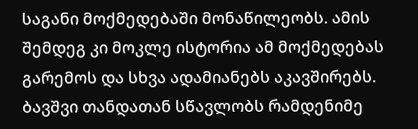საგანი მოქმედებაში მონაწილეობს. ამის შემდეგ კი მოკლე ისტორია ამ მოქმედებას გარემოს და სხვა ადამიანებს აკავშირებს.
ბავშვი თანდათან სწავლობს რამდენიმე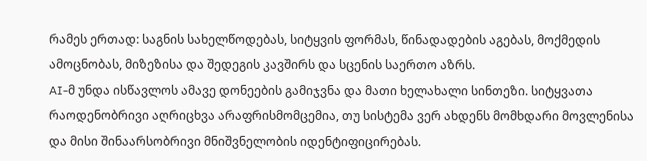რამეს ერთად: საგნის სახელწოდებას, სიტყვის ფორმას, წინადადების აგებას, მოქმედის ამოცნობას, მიზეზისა და შედეგის კავშირს და სცენის საერთო აზრს.
AI-მ უნდა ისწავლოს ამავე დონეების გამიჯვნა და მათი ხელახალი სინთეზი. სიტყვათა რაოდენობრივი აღრიცხვა არაფრისმომცემია, თუ სისტემა ვერ ახდენს მომხდარი მოვლენისა და მისი შინაარსობრივი მნიშვნელობის იდენტიფიცირებას.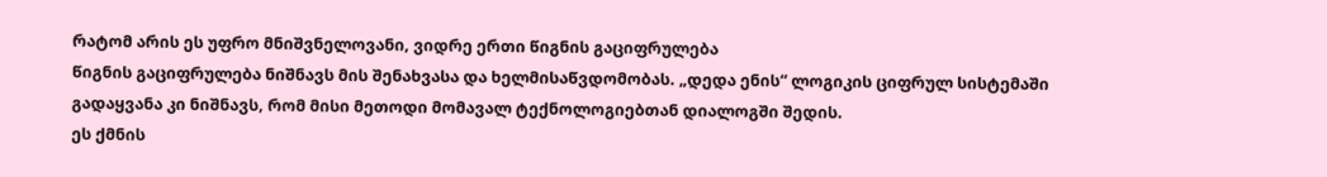რატომ არის ეს უფრო მნიშვნელოვანი, ვიდრე ერთი წიგნის გაციფრულება
წიგნის გაციფრულება ნიშნავს მის შენახვასა და ხელმისაწვდომობას. „დედა ენის“ ლოგიკის ციფრულ სისტემაში გადაყვანა კი ნიშნავს, რომ მისი მეთოდი მომავალ ტექნოლოგიებთან დიალოგში შედის.
ეს ქმნის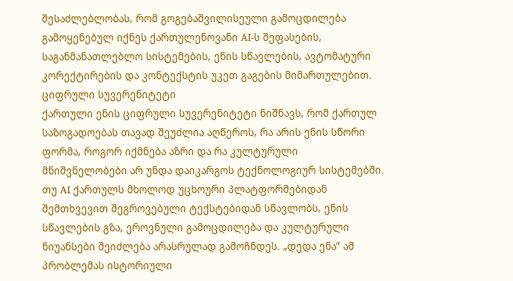შესაძლებლობას, რომ გოგებაშვილისეული გამოცდილება გამოყენებულ იქნეს ქართულენოვანი AI-ს შეფასების, საგანმანათლებლო სისტემების, ენის სწავლების, ავტომატური კორექტირების და კონტექსტის უკეთ გაგების მიმართულებით.
ციფრული სუვერენიტეტი
ქართული ენის ციფრული სუვერენიტეტი ნიშნავს, რომ ქართულ საზოგადოებას თავად შეუძლია აღწეროს, რა არის ენის სწორი ფორმა, როგორ იქმნება აზრი და რა კულტურული მნიშვნელობები არ უნდა დაიკარგოს ტექნოლოგიურ სისტემებში.
თუ AI ქართულს მხოლოდ უცხოური პლატფორმებიდან შემთხვევით შეგროვებული ტექსტებიდან სწავლობს, ენის სწავლების გზა, ეროვნული გამოცდილება და კულტურული ნიუანსები შეიძლება არასრულად გამოჩნდეს. „დედა ენა“ ამ პრობლემას ისტორიული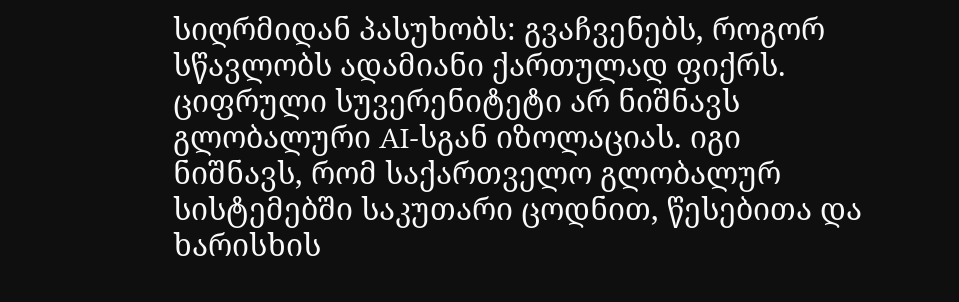სიღრმიდან პასუხობს: გვაჩვენებს, როგორ სწავლობს ადამიანი ქართულად ფიქრს.
ციფრული სუვერენიტეტი არ ნიშნავს გლობალური AI-სგან იზოლაციას. იგი ნიშნავს, რომ საქართველო გლობალურ სისტემებში საკუთარი ცოდნით, წესებითა და ხარისხის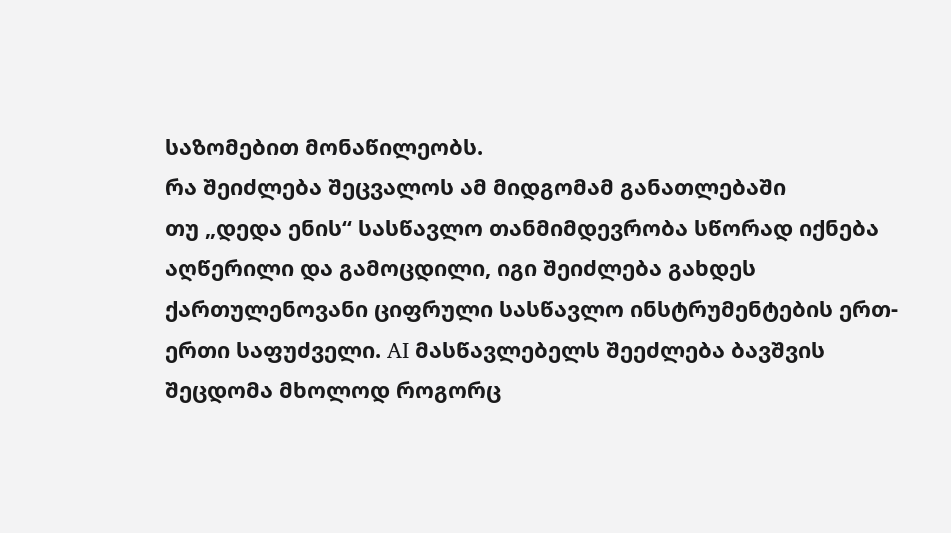საზომებით მონაწილეობს.
რა შეიძლება შეცვალოს ამ მიდგომამ განათლებაში
თუ „დედა ენის“ სასწავლო თანმიმდევრობა სწორად იქნება აღწერილი და გამოცდილი, იგი შეიძლება გახდეს ქართულენოვანი ციფრული სასწავლო ინსტრუმენტების ერთ-ერთი საფუძველი. AI მასწავლებელს შეეძლება ბავშვის შეცდომა მხოლოდ როგორც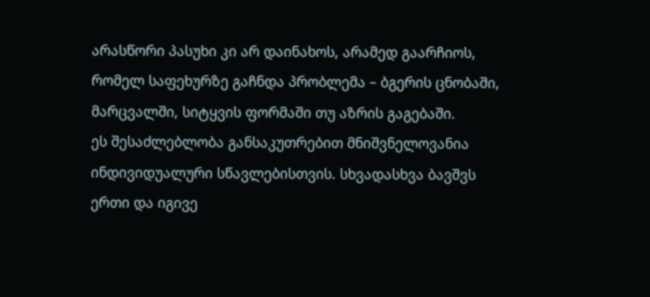არასწორი პასუხი კი არ დაინახოს, არამედ გაარჩიოს, რომელ საფეხურზე გაჩნდა პრობლემა – ბგერის ცნობაში, მარცვალში, სიტყვის ფორმაში თუ აზრის გაგებაში.
ეს შესაძლებლობა განსაკუთრებით მნიშვნელოვანია ინდივიდუალური სწავლებისთვის. სხვადასხვა ბავშვს ერთი და იგივე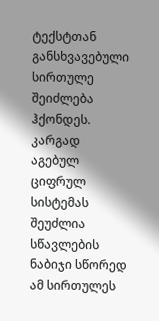ტექსტთან განსხვავებული სირთულე შეიძლება ჰქონდეს. კარგად აგებულ ციფრულ სისტემას შეუძლია სწავლების ნაბიჯი სწორედ ამ სირთულეს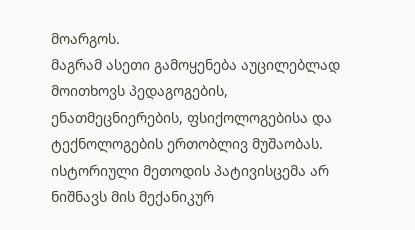მოარგოს.
მაგრამ ასეთი გამოყენება აუცილებლად მოითხოვს პედაგოგების, ენათმეცნიერების, ფსიქოლოგებისა და ტექნოლოგების ერთობლივ მუშაობას. ისტორიული მეთოდის პატივისცემა არ ნიშნავს მის მექანიკურ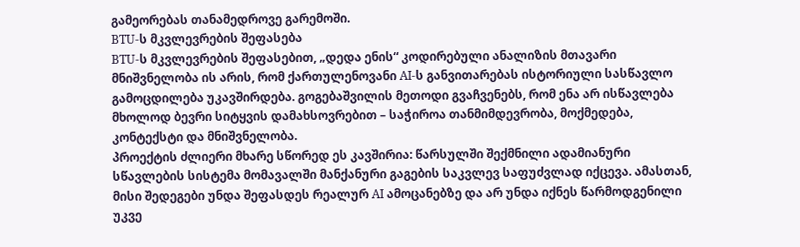გამეორებას თანამედროვე გარემოში.
BTU-ს მკვლევრების შეფასება
BTU-ს მკვლევრების შეფასებით, „დედა ენის“ კოდირებული ანალიზის მთავარი მნიშვნელობა ის არის, რომ ქართულენოვანი AI-ს განვითარებას ისტორიული სასწავლო გამოცდილება უკავშირდება. გოგებაშვილის მეთოდი გვაჩვენებს, რომ ენა არ ისწავლება მხოლოდ ბევრი სიტყვის დამახსოვრებით – საჭიროა თანმიმდევრობა, მოქმედება, კონტექსტი და მნიშვნელობა.
პროექტის ძლიერი მხარე სწორედ ეს კავშირია: წარსულში შექმნილი ადამიანური სწავლების სისტემა მომავალში მანქანური გაგების საკვლევ საფუძვლად იქცევა. ამასთან, მისი შედეგები უნდა შეფასდეს რეალურ AI ამოცანებზე და არ უნდა იქნეს წარმოდგენილი უკვე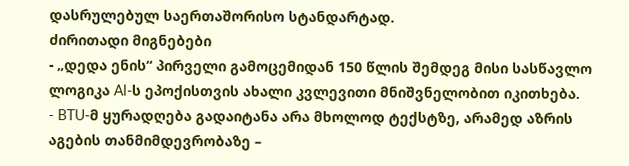დასრულებულ საერთაშორისო სტანდარტად.
ძირითადი მიგნებები
- „დედა ენის“ პირველი გამოცემიდან 150 წლის შემდეგ მისი სასწავლო ლოგიკა AI-ს ეპოქისთვის ახალი კვლევითი მნიშვნელობით იკითხება.
- BTU-მ ყურადღება გადაიტანა არა მხოლოდ ტექსტზე, არამედ აზრის აგების თანმიმდევრობაზე –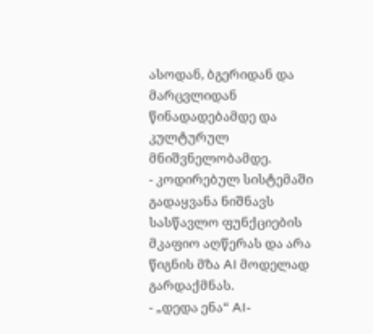ასოდან, ბგერიდან და მარცვლიდან წინადადებამდე და კულტურულ მნიშვნელობამდე.
- კოდირებულ სისტემაში გადაყვანა ნიშნავს სასწავლო ფუნქციების მკაფიო აღწერას და არა წიგნის მზა AI მოდელად გარდაქმნას.
- „დედა ენა“ AI-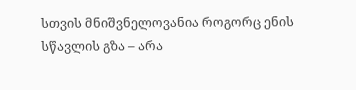სთვის მნიშვნელოვანია როგორც ენის სწავლის გზა – არა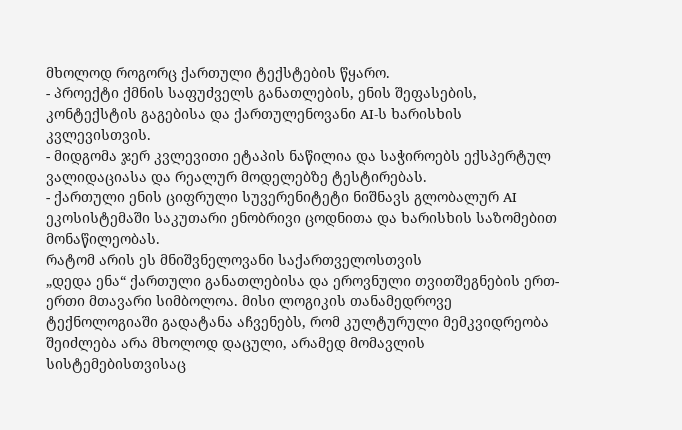მხოლოდ როგორც ქართული ტექსტების წყარო.
- პროექტი ქმნის საფუძველს განათლების, ენის შეფასების, კონტექსტის გაგებისა და ქართულენოვანი AI-ს ხარისხის კვლევისთვის.
- მიდგომა ჯერ კვლევითი ეტაპის ნაწილია და საჭიროებს ექსპერტულ ვალიდაციასა და რეალურ მოდელებზე ტესტირებას.
- ქართული ენის ციფრული სუვერენიტეტი ნიშნავს გლობალურ AI ეკოსისტემაში საკუთარი ენობრივი ცოდნითა და ხარისხის საზომებით მონაწილეობას.
რატომ არის ეს მნიშვნელოვანი საქართველოსთვის
„დედა ენა“ ქართული განათლებისა და ეროვნული თვითშეგნების ერთ-ერთი მთავარი სიმბოლოა. მისი ლოგიკის თანამედროვე ტექნოლოგიაში გადატანა აჩვენებს, რომ კულტურული მემკვიდრეობა შეიძლება არა მხოლოდ დაცული, არამედ მომავლის სისტემებისთვისაც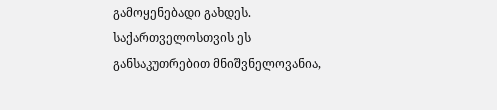გამოყენებადი გახდეს.
საქართველოსთვის ეს განსაკუთრებით მნიშვნელოვანია,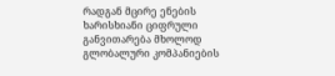რადგან მცირე ენების ხარისხიანი ციფრული განვითარება მხოლოდ გლობალური კომპანიების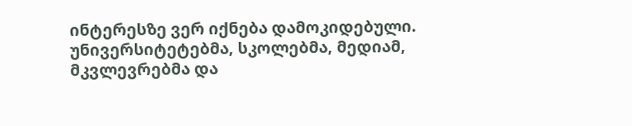ინტერესზე ვერ იქნება დამოკიდებული. უნივერსიტეტებმა, სკოლებმა, მედიამ, მკვლევრებმა და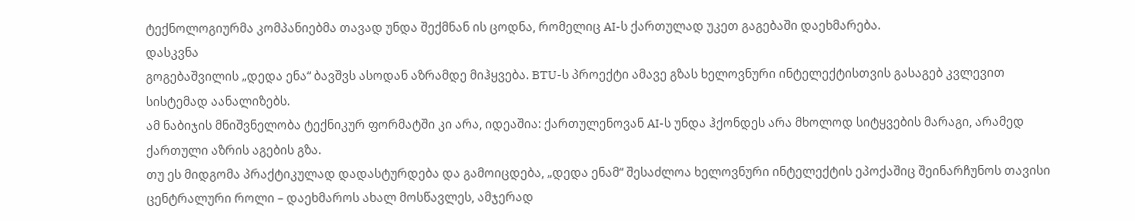ტექნოლოგიურმა კომპანიებმა თავად უნდა შექმნან ის ცოდნა, რომელიც AI-ს ქართულად უკეთ გაგებაში დაეხმარება.
დასკვნა
გოგებაშვილის „დედა ენა“ ბავშვს ასოდან აზრამდე მიჰყვება. BTU-ს პროექტი ამავე გზას ხელოვნური ინტელექტისთვის გასაგებ კვლევით სისტემად აანალიზებს.
ამ ნაბიჯის მნიშვნელობა ტექნიკურ ფორმატში კი არა, იდეაშია: ქართულენოვან AI-ს უნდა ჰქონდეს არა მხოლოდ სიტყვების მარაგი, არამედ ქართული აზრის აგების გზა.
თუ ეს მიდგომა პრაქტიკულად დადასტურდება და გამოიცდება, „დედა ენამ“ შესაძლოა ხელოვნური ინტელექტის ეპოქაშიც შეინარჩუნოს თავისი ცენტრალური როლი – დაეხმაროს ახალ მოსწავლეს, ამჯერად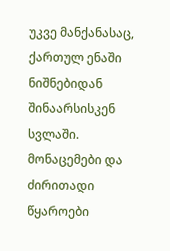უკვე მანქანასაც, ქართულ ენაში ნიშნებიდან შინაარსისკენ სვლაში.
მონაცემები და ძირითადი წყაროები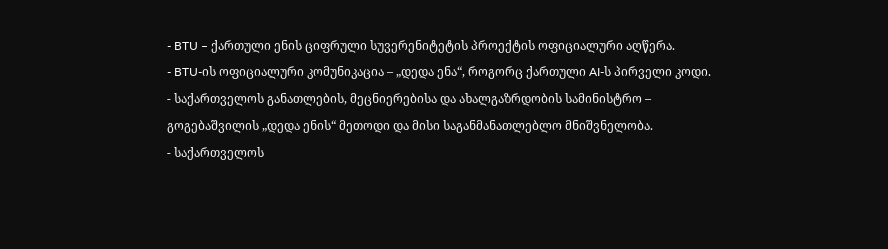- BTU – ქართული ენის ციფრული სუვერენიტეტის პროექტის ოფიციალური აღწერა.
- BTU-ის ოფიციალური კომუნიკაცია – „დედა ენა“, როგორც ქართული AI-ს პირველი კოდი.
- საქართველოს განათლების, მეცნიერებისა და ახალგაზრდობის სამინისტრო – გოგებაშვილის „დედა ენის“ მეთოდი და მისი საგანმანათლებლო მნიშვნელობა.
- საქართველოს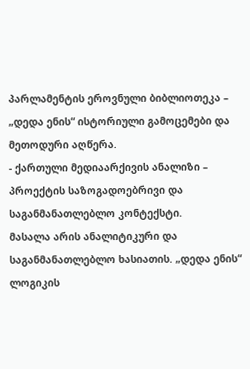პარლამენტის ეროვნული ბიბლიოთეკა – „დედა ენის“ ისტორიული გამოცემები და მეთოდური აღწერა.
- ქართული მედიაარქივის ანალიზი – პროექტის საზოგადოებრივი და საგანმანათლებლო კონტექსტი.
მასალა არის ანალიტიკური და საგანმანათლებლო ხასიათის. „დედა ენის“ ლოგიკის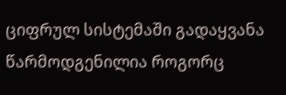ციფრულ სისტემაში გადაყვანა წარმოდგენილია როგორც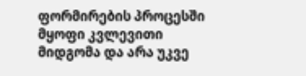ფორმირების პროცესში მყოფი კვლევითი მიდგომა და არა უკვე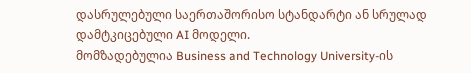დასრულებული საერთაშორისო სტანდარტი ან სრულად დამტკიცებული AI მოდელი.
მომზადებულია Business and Technology University-ის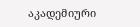აკადემიური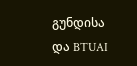გუნდისა და BTUAI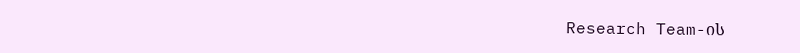Research Team-ის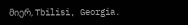მიერ, Tbilisi, Georgia.